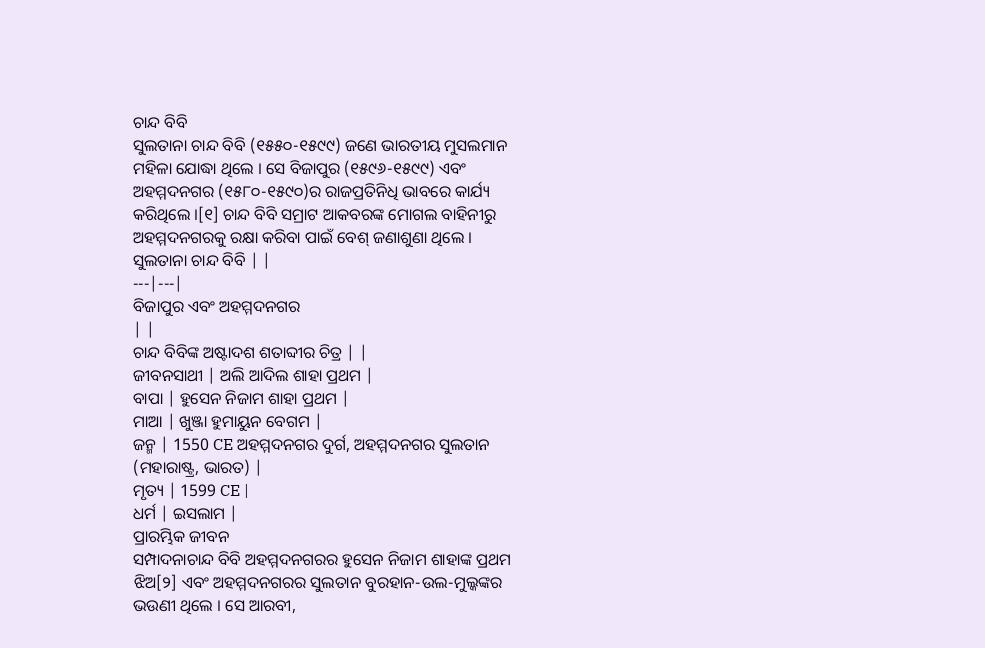ଚାନ୍ଦ ବିବି
ସୁଲତାନା ଚାନ୍ଦ ବିବି (୧୫୫୦-୧୫୯୯) ଜଣେ ଭାରତୀୟ ମୁସଲମାନ ମହିଳା ଯୋଦ୍ଧା ଥିଲେ । ସେ ବିଜାପୁର (୧୫୯୬-୧୫୯୯) ଏବଂ ଅହମ୍ମଦନଗର (୧୫୮୦-୧୫୯୦)ର ରାଜପ୍ରତିନିଧି ଭାବରେ କାର୍ଯ୍ୟ କରିଥିଲେ ।[୧] ଚାନ୍ଦ ବିବି ସମ୍ରାଟ ଆକବରଙ୍କ ମୋଗଲ ବାହିନୀରୁ ଅହମ୍ମଦନଗରକୁ ରକ୍ଷା କରିବା ପାଇଁ ବେଶ୍ ଜଣାଶୁଣା ଥିଲେ ।
ସୁଲତାନା ଚାନ୍ଦ ବିବି | |
---|---|
ବିଜାପୁର ଏବଂ ଅହମ୍ମଦନଗର
| |
ଚାନ୍ଦ ବିବିଙ୍କ ଅଷ୍ଟାଦଶ ଶତାବ୍ଦୀର ଚିତ୍ର | |
ଜୀବନସାଥୀ | ଅଲି ଆଦିଲ ଶାହା ପ୍ରଥମ |
ବାପା | ହୁସେନ ନିଜାମ ଶାହା ପ୍ରଥମ |
ମାଆ | ଖୁଞ୍ଜା ହୁମାୟୁନ ବେଗମ |
ଜନ୍ମ | 1550 CE ଅହମ୍ମଦନଗର ଦୁର୍ଗ, ଅହମ୍ମଦନଗର ସୁଲତାନ (ମହାରାଷ୍ଟ୍ର, ଭାରତ) |
ମୃତ୍ୟ | 1599 CE |
ଧର୍ମ | ଇସଲାମ |
ପ୍ରାରମ୍ଭିକ ଜୀବନ
ସମ୍ପାଦନାଚାନ୍ଦ ବିବି ଅହମ୍ମଦନଗରର ହୁସେନ ନିଜାମ ଶାହାଙ୍କ ପ୍ରଥମ ଝିଅ[୨] ଏବଂ ଅହମ୍ମଦନଗରର ସୁଲତାନ ବୁରହାନ-ଉଲ-ମୁଲ୍କଙ୍କର ଭଉଣୀ ଥିଲେ । ସେ ଆରବୀ,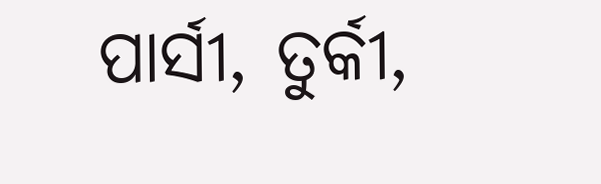ପାର୍ସୀ, ତୁର୍କୀ,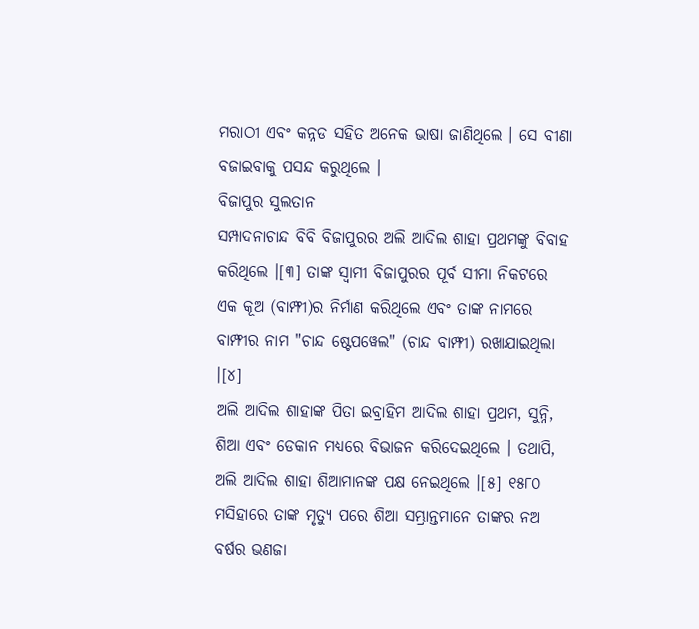ମରାଠୀ ଏବଂ କନ୍ନଡ ସହିତ ଅନେକ ଭାଷା ଜାଣିଥିଲେ । ସେ ବୀଣା ବଜାଇବାକୁ ପସନ୍ଦ କରୁଥିଲେ ।
ବିଜାପୁର ସୁଲତାନ
ସମ୍ପାଦନାଚାନ୍ଦ ବିବି ବିଜାପୁରର ଅଲି ଆଦିଲ ଶାହା ପ୍ରଥମଙ୍କୁ ବିବାହ କରିଥିଲେ ।[୩] ତାଙ୍କ ସ୍ୱାମୀ ବିଜାପୁରର ପୂର୍ବ ସୀମା ନିକଟରେ ଏକ କୂଅ (ବାମ୍ଫୀ)ର ନିର୍ମାଣ କରିଥିଲେ ଏବଂ ତାଙ୍କ ନାମରେ ବାମ୍ଫୀର ନାମ "ଚାନ୍ଦ ଷ୍ଟେପୱେଲ" (ଚାନ୍ଦ ବାମ୍ଫୀ) ରଖାଯାଇଥିଲା ।[୪]
ଅଲି ଆଦିଲ ଶାହାଙ୍କ ପିତା ଇବ୍ରାହିମ ଆଦିଲ ଶାହା ପ୍ରଥମ, ସୁନ୍ନି, ଶିଆ ଏବଂ ଡେକାନ ମଧ୍ୟରେ ବିଭାଜନ କରିଦେଇଥିଲେ । ତଥାପି, ଅଲି ଆଦିଲ ଶାହା ଶିଆମାନଙ୍କ ପକ୍ଷ ନେଇଥିଲେ ।[୫] ୧୫୮୦ ମସିହାରେ ତାଙ୍କ ମୃତ୍ୟୁ ପରେ ଶିଆ ସମ୍ଭ୍ରାନ୍ତମାନେ ତାଙ୍କର ନଅ ବର୍ଷର ଭଣଜା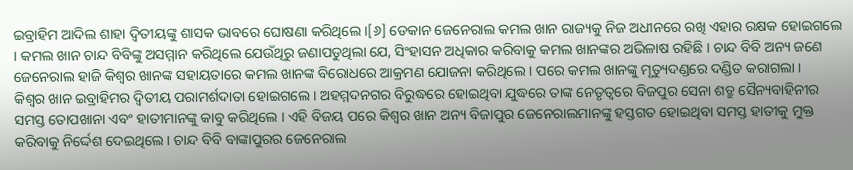ଇବ୍ରାହିମ ଆଦିଲ ଶାହା ଦ୍ୱିତୀୟଙ୍କୁ ଶାସକ ଭାବରେ ଘୋଷଣା କରିଥିଲେ ।[୬] ଡେକାନ ଜେନେରାଲ କମଲ ଖାନ ରାଜ୍ୟକୁ ନିଜ ଅଧୀନରେ ରଖି ଏହାର ରକ୍ଷକ ହୋଇଗଲେ । କମଲ ଖାନ ଚାନ୍ଦ ବିବିଙ୍କୁ ଅସମ୍ମାନ କରିଥିଲେ ଯେଉଁଥିରୁ ଜଣାପଡୁଥିଲା ଯେ, ସିଂହାସନ ଅଧିକାର କରିବାକୁ କମଲ ଖାନଙ୍କର ଅଭିଳାଷ ରହିଛି । ଚାନ୍ଦ ବିବି ଅନ୍ୟ ଜଣେ ଜେନେରାଲ ହାଜି କିଶ୍ୱର ଖାନଙ୍କ ସହାୟତାରେ କମଲ ଖାନଙ୍କ ବିରୋଧରେ ଆକ୍ରମଣ ଯୋଜନା କରିଥିଲେ । ପରେ କମଲ ଖାନଙ୍କୁ ମୃତ୍ୟୁଦଣ୍ଡରେ ଦଣ୍ଡିତ କରାଗଲା ।
କିଶ୍ୱର ଖାନ ଇବ୍ରାହିମର ଦ୍ୱିତୀୟ ପରାମର୍ଶଦାତା ହୋଇଗଲେ । ଅହମ୍ମଦନଗର ବିରୁଦ୍ଧରେ ହୋଇଥିବା ଯୁଦ୍ଧରେ ତାଙ୍କ ନେତୃତ୍ୱରେ ବିଜପୁର ସେନା ଶତ୍ରୁ ସୈନ୍ୟବାହିନୀର ସମସ୍ତ ତୋପଖାନା ଏବଂ ହାତୀମାନଙ୍କୁ କାବୁ କରିଥିଲେ । ଏହି ବିଜୟ ପରେ କିଶ୍ୱର ଖାନ ଅନ୍ୟ ବିଜାପୁର ଜେନେରାଲମାନଙ୍କୁ ହସ୍ତଗତ ହୋଇଥିବା ସମସ୍ତ ହାତୀକୁ ମୁକ୍ତ କରିବାକୁ ନିର୍ଦ୍ଦେଶ ଦେଇଥିଲେ । ଚାନ୍ଦ ବିବି ବାଙ୍କାପୁରର ଜେନେରାଲ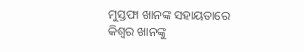ମୁସ୍ତଫା ଖାନଙ୍କ ସହାୟତାରେ କିଶ୍ୱର ଖାନଙ୍କୁ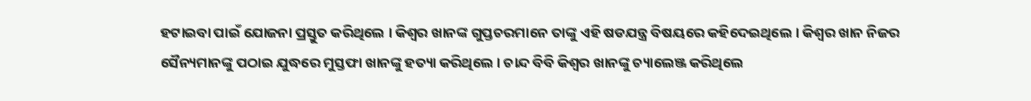ହଟାଇବା ପାଇଁ ଯୋଜନା ପ୍ରସ୍ତୁତ କରିଥିଲେ । କିଶ୍ୱର ଖାନଙ୍କ ଗୁପ୍ତଚରମାନେ ତାଙ୍କୁ ଏହି ଷଡଯନ୍ତ୍ର ବିଷୟରେ କହିଦେଇଥିଲେ । କିଶ୍ୱର ଖାନ ନିଜର ସୈନ୍ୟମାନଙ୍କୁ ପଠାଇ ଯୁଦ୍ଧରେ ମୁସ୍ତଫା ଖାନଙ୍କୁ ହତ୍ୟା କରିଥିଲେ । ଚାନ୍ଦ ବିବି କିଶ୍ୱର ଖାନଙ୍କୁ ଚ୍ୟାଲେଞ୍ଜ କରିଥିଲେ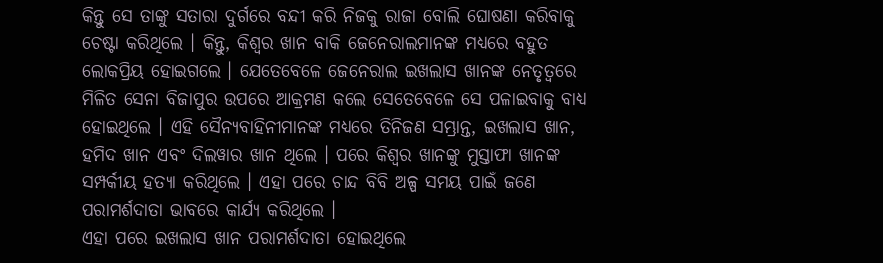କିନ୍ତୁ ସେ ତାଙ୍କୁ ସତାରା ଦୁର୍ଗରେ ବନ୍ଦୀ କରି ନିଜକୁ ରାଜା ବୋଲି ଘୋଷଣା କରିବାକୁ ଚେଷ୍ଟା କରିଥିଲେ । କିନ୍ତୁ, କିଶ୍ୱର ଖାନ ବାକି ଜେନେରାଲମାନଙ୍କ ମଧ୍ୟରେ ବହୁତ ଲୋକପ୍ରିୟ ହୋଇଗଲେ । ଯେତେବେଳେ ଜେନେରାଲ ଇଖଲାସ ଖାନଙ୍କ ନେତୃତ୍ୱରେ ମିଳିତ ସେନା ବିଜାପୁର ଉପରେ ଆକ୍ରମଣ କଲେ ସେତେବେଳେ ସେ ପଳାଇବାକୁ ବାଧ୍ୟ ହୋଇଥିଲେ । ଏହି ସୈନ୍ୟବାହିନୀମାନଙ୍କ ମଧ୍ୟରେ ତିନିଜଣ ସମ୍ଭ୍ରାନ୍ତ, ଇଖଲାସ ଖାନ, ହମିଦ ଖାନ ଏବଂ ଦିଲୱାର ଖାନ ଥିଲେ । ପରେ କିଶ୍ୱର ଖାନଙ୍କୁ ମୁସ୍ତାଫା ଖାନଙ୍କ ସମ୍ପର୍କୀୟ ହତ୍ୟା କରିଥିଲେ । ଏହା ପରେ ଚାନ୍ଦ ବିବି ଅଳ୍ପ ସମୟ ପାଇଁ ଜଣେ ପରାମର୍ଶଦାତା ଭାବରେ କାର୍ଯ୍ୟ କରିଥିଲେ ।
ଏହା ପରେ ଇଖଲାସ ଖାନ ପରାମର୍ଶଦାତା ହୋଇଥିଲେ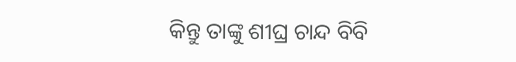କିନ୍ତୁ ତାଙ୍କୁ ଶୀଘ୍ର ଚାନ୍ଦ ବିବି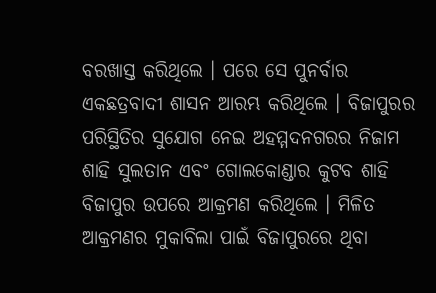ବରଖାସ୍ତ କରିଥିଲେ । ପରେ ସେ ପୁନର୍ବାର ଏକଛତ୍ରବାଦୀ ଶାସନ ଆରମ୍ଭ କରିଥିଲେ । ବିଜାପୁରର ପରିସ୍ଥିତିର ସୁଯୋଗ ନେଇ ଅହମ୍ମଦନଗରର ନିଜାମ ଶାହି ସୁଲତାନ ଏବଂ ଗୋଲକୋଣ୍ଡାର କୁଟବ ଶାହି ବିଜାପୁର ଉପରେ ଆକ୍ରମଣ କରିଥିଲେ । ମିଳିତ ଆକ୍ରମଣର ମୁକାବିଲା ପାଇଁ ବିଜାପୁରରେ ଥିବା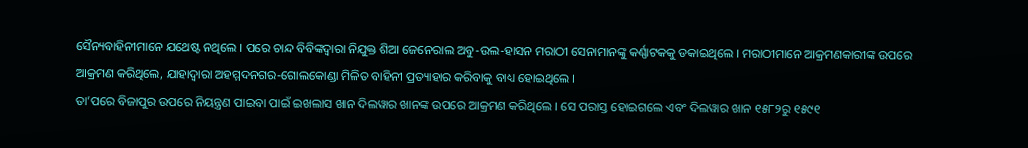ସୈନ୍ୟବାହିନୀମାନେ ଯଥେଷ୍ଟ ନଥିଲେ । ପରେ ଚାନ୍ଦ ବିବିଙ୍କଦ୍ୱାରା ନିଯୁକ୍ତ ଶିଆ ଜେନେରାଲ ଅବୁ-ଉଲ-ହାସନ ମରାଠୀ ସେନାମାନଙ୍କୁ କର୍ଣ୍ଣାଟକକୁ ଡକାଇଥିଲେ । ମରାଠୀମାନେ ଆକ୍ରମଣକାରୀଙ୍କ ଉପରେ ଆକ୍ରମଣ କରିଥିଲେ, ଯାହାଦ୍ୱାରା ଅହମ୍ମଦନଗର-ଗୋଲକୋଣ୍ଡା ମିଳିତ ବାହିନୀ ପ୍ରତ୍ୟାହାର କରିବାକୁ ବାଧ୍ୟ ହୋଇଥିଲେ ।
ତା’ପରେ ବିଜାପୁର ଉପରେ ନିୟନ୍ତ୍ରଣ ପାଇବା ପାଇଁ ଇଖଲାସ ଖାନ ଦିଲୱାର ଖାନଙ୍କ ଉପରେ ଆକ୍ରମଣ କରିଥିଲେ । ସେ ପରାସ୍ତ ହୋଇଗଲେ ଏବଂ ଦିଲୱାର ଖାନ ୧୫୮୨ରୁ ୧୫୯୧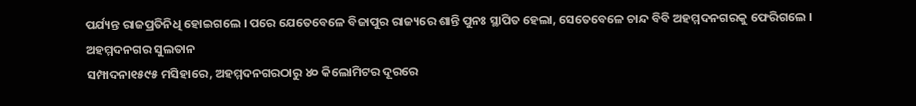ପର୍ଯ୍ୟନ୍ତ ରାଜପ୍ରତିନିଧି ହୋଇଗଲେ । ପରେ ଯେତେବେଳେ ବିଜାପୁର ରାଜ୍ୟରେ ଶାନ୍ତି ପୁନଃ ସ୍ଥାପିତ ହେଲା, ସେତେବେଳେ ଚାନ୍ଦ ବିବି ଅହମ୍ମଦନଗରକୁ ଫେରିଗଲେ ।
ଅହମ୍ମଦନଗର ସୁଲତାନ
ସମ୍ପାଦନା୧୫୯୫ ମସିହାରେ, ଅହମ୍ମଦନଗରଠାରୁ ୪୦ କିଲୋମିଟର ଦୂରରେ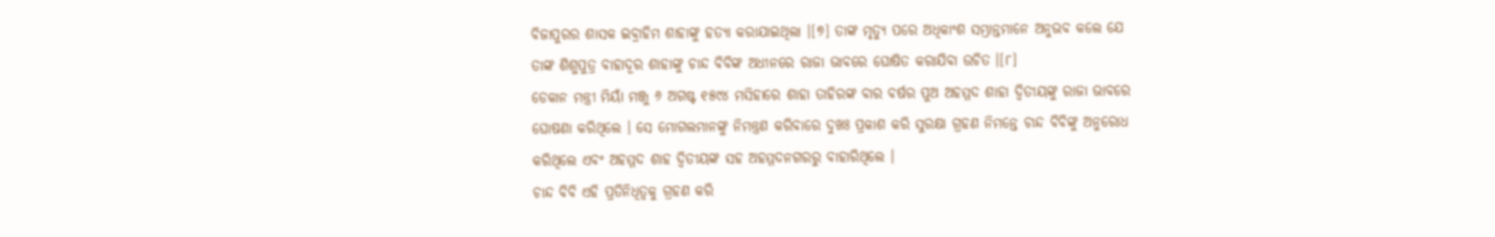ବିଜାପୁରର ଶାସକ ଇବ୍ରାହିମ ଶାହାଙ୍କୁ ହତ୍ୟା କରାଯାଇଥିଲା ।[୭] ତାଙ୍କ ମୃତ୍ୟୁ ପରେ ଅଧିକାଂଶ ସମ୍ଭ୍ରାନ୍ତମାନେ ଅନୁଭବ କଲେ ଯେ ତାଙ୍କ ଶିଶୁପୁତ୍ର ବାହାଦୂର ଶାହାଙ୍କୁ ଚାନ୍ଦ ବିବିଙ୍କ ଅଧୀନରେ ରାଜା ଭାବରେ ଘୋଷିତ କରାଯିବା ଉଚିତ ।[୮]
ଡେକାନ ମନ୍ତ୍ରୀ ମିୟାଁ ମଞ୍ଜୁ ୬ ଅଗଷ୍ଟ ୧୫୯୪ ମସିହାରେ ଶାହା ତାହିରଙ୍କ ବାର ବର୍ଷର ପୁଅ ଅହମ୍ମଦ ଶାହା ଦ୍ୱିତୀୟଙ୍କୁ ରାଜା ଭାବରେ ଘୋଷଣା କରିଥିଲେ । ସେ ମୋଗଲମାନଙ୍କୁ ନିମନ୍ତ୍ରଣ କରିବାରେ ଦୁଖଃ ପ୍ରକାଶ କରି ସୁରକ୍ଷା ଗ୍ରହଣ ନିମନ୍ତେ ଚାନ୍ଦ ବିବିଙ୍କୁ ଅନୁରୋଧ କରିଥିଲେ ଏବଂ ଅହମ୍ମଦ ଶାହ ଦ୍ୱିତୀୟଙ୍କ ସହ ଅହମ୍ମଦନଗରରୁ ବାହାରିଥିଲେ ।
ଚାନ୍ଦ ବିବି ଏହି ପ୍ରତିନିଧିତ୍ୱକୁ ଗ୍ରହଣ କରି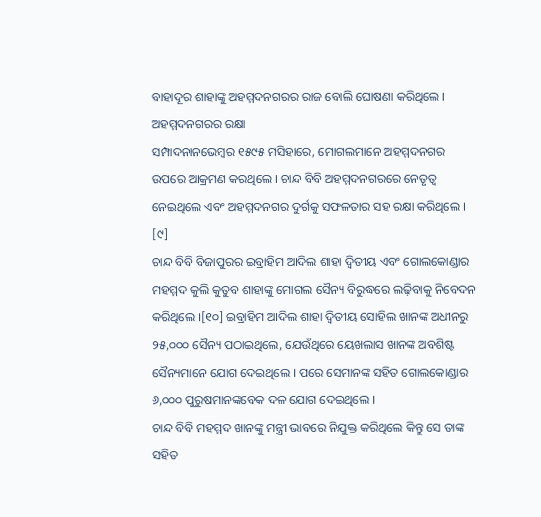ବାହାଦୂର ଶାହାଙ୍କୁ ଅହମ୍ମଦନଗରର ରାଜ ବୋଲି ଘୋଷଣା କରିଥିଲେ ।
ଅହମ୍ମଦନଗରର ରକ୍ଷା
ସମ୍ପାଦନାନଭେମ୍ବର ୧୫୯୫ ମସିହାରେ, ମୋଗଲମାନେ ଅହମ୍ମଦନଗର ଉପରେ ଆକ୍ରମଣ କରଥିଲେ । ଚାନ୍ଦ ବିବି ଅହମ୍ମଦନଗରରେ ନେତୃତ୍ୱ ନେଇଥିଲେ ଏବଂ ଅହମ୍ମଦନଗର ଦୁର୍ଗକୁ ସଫଳତାର ସହ ରକ୍ଷା କରିଥିଲେ । [୯]
ଚାନ୍ଦ ବିବି ବିଜାପୁରର ଇବ୍ରାହିମ ଆଦିଲ ଶାହା ଦ୍ୱିତୀୟ ଏବଂ ଗୋଲକୋଣ୍ଡାର ମହମ୍ମଦ କୁଲି କୁତୁବ ଶାହାଙ୍କୁ ମୋଗଲ ସୈନ୍ୟ ବିରୁଦ୍ଧରେ ଲଢ଼ିବାକୁ ନିବେଦନ କରିଥିଲେ ।[୧୦] ଇବ୍ରାହିମ ଆଦିଲ ଶାହା ଦ୍ୱିତୀୟ ସୋହିଲ ଖାନଙ୍କ ଅଧୀନରୁ ୨୫,୦୦୦ ସୈନ୍ୟ ପଠାଇଥିଲେ, ଯେଉଁଥିରେ ୟେଖଲାସ ଖାନଙ୍କ ଅବଶିଷ୍ଟ ସୈନ୍ୟମାନେ ଯୋଗ ଦେଇଥିଲେ । ପରେ ସେମାନଙ୍କ ସହିତ ଗୋଲକୋଣ୍ଡାର ୬,୦୦୦ ପୁରୁଷମାନଙ୍କବେକ ଦଳ ଯୋଗ ଦେଇଥିଲେ ।
ଚାନ୍ଦ ବିବି ମହମ୍ମଦ ଖାନଙ୍କୁ ମନ୍ତ୍ରୀ ଭାବରେ ନିଯୁକ୍ତ କରିଥିଲେ କିନ୍ତୁ ସେ ତାଙ୍କ ସହିତ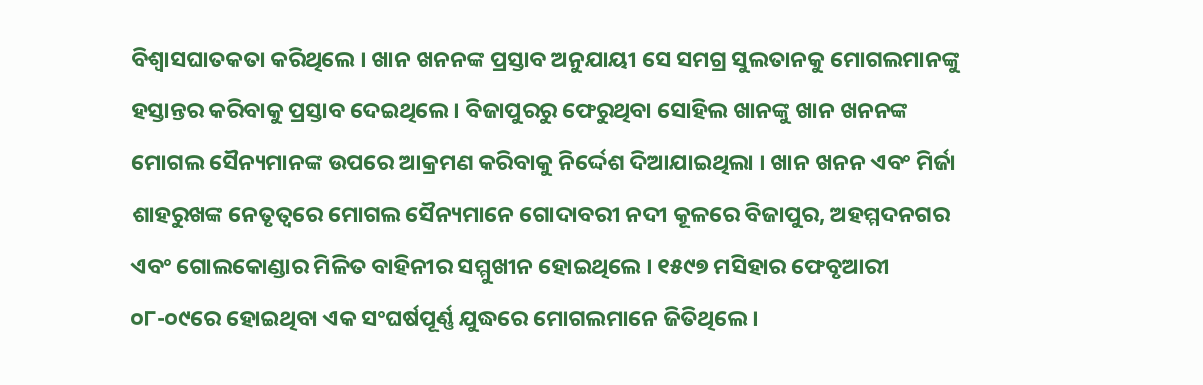ବିଶ୍ୱାସଘାତକତା କରିଥିଲେ । ଖାନ ଖନନଙ୍କ ପ୍ରସ୍ତାବ ଅନୁଯାୟୀ ସେ ସମଗ୍ର ସୁଲତାନକୁ ମୋଗଲମାନଙ୍କୁ ହସ୍ତାନ୍ତର କରିବାକୁ ପ୍ରସ୍ତାବ ଦେଇଥିଲେ । ବିଜାପୁରରୁ ଫେରୁଥିବା ସୋହିଲ ଖାନଙ୍କୁ ଖାନ ଖନନଙ୍କ ମୋଗଲ ସୈନ୍ୟମାନଙ୍କ ଉପରେ ଆକ୍ରମଣ କରିବାକୁ ନିର୍ଦ୍ଦେଶ ଦିଆଯାଇଥିଲା । ଖାନ ଖନନ ଏବଂ ମିର୍ଜା ଶାହରୁଖଙ୍କ ନେତୃତ୍ୱରେ ମୋଗଲ ସୈନ୍ୟମାନେ ଗୋଦାବରୀ ନଦୀ କୂଳରେ ବିଜାପୁର, ଅହମ୍ମଦନଗର ଏବଂ ଗୋଲକୋଣ୍ଡାର ମିଳିତ ବାହିନୀର ସମ୍ମୁଖୀନ ହୋଇଥିଲେ । ୧୫୯୭ ମସିହାର ଫେବୃଆରୀ ୦୮-୦୯ରେ ହୋଇଥିବା ଏକ ସଂଘର୍ଷପୂର୍ଣ୍ଣ ଯୁଦ୍ଧରେ ମୋଗଲମାନେ ଜିତିଥିଲେ ।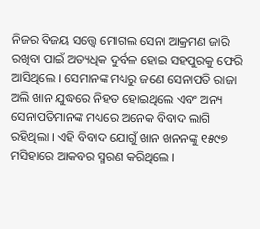ନିଜର ବିଜୟ ସତ୍ତ୍ୱେ ମୋଗଲ ସେନା ଆକ୍ରମଣ ଜାରି ରଖିବା ପାଇଁ ଅତ୍ୟଧିକ ଦୁର୍ବଳ ହୋଇ ସହପୁରକୁ ଫେରି ଆସିଥିଲେ । ସେମାନଙ୍କ ମଧ୍ୟରୁ ଜଣେ ସେନାପତି ରାଜା ଅଲି ଖାନ ଯୁଦ୍ଧରେ ନିହତ ହୋଇଥିଲେ ଏବଂ ଅନ୍ୟ ସେନାପତିମାନଙ୍କ ମଧ୍ୟରେ ଅନେକ ବିବାଦ ଲାଗି ରହିଥିଲା । ଏହି ବିବାଦ ଯୋଗୁଁ ଖାନ ଖନନଙ୍କୁ ୧୫୯୭ ମସିହାରେ ଆକବର ସ୍ମରଣ କରିଥିଲେ ।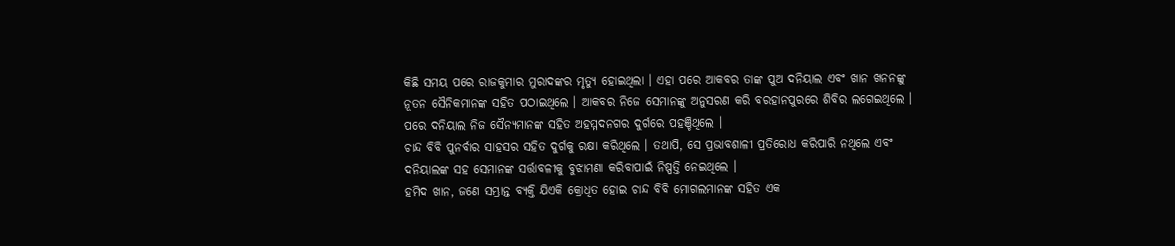କିଛି ସମୟ ପରେ ରାଜକୁମାର ମୁରାଦଙ୍କର ମୃତ୍ୟୁ ହୋଇଥିଲା । ଏହା ପରେ ଆକବର ତାଙ୍କ ପୁଅ ଦନିୟାଲ ଏବଂ ଖାନ ଖନନଙ୍କୁ ନୂତନ ସୈନିକମାନଙ୍କ ସହିତ ପଠାଇଥିଲେ । ଆକବର ନିଜେ ସେମାନଙ୍କୁ ଅନୁସରଣ କରି ବରହାନପୁରରେ ଶିବିର ଲଗେଇଥିଲେ । ପରେ ଦନିୟାଲ ନିଜ ସୈନ୍ୟମାନଙ୍କ ସହିତ ଅହମ୍ମଦନଗର ଦୁର୍ଗରେ ପହଞ୍ଚିଥିଲେ ।
ଚାନ୍ଦ ବିବି ପୁନର୍ବାର ସାହସର ସହିତ ଦୁର୍ଗକୁ ରକ୍ଷା କରିଥିଲେ । ତଥାପି, ସେ ପ୍ରଭାବଶାଳୀ ପ୍ରତିରୋଧ କରିପାରି ନଥିଲେ ଏବଂ ଦନିୟାଲଙ୍କ ସହ ସେମାନଙ୍କ ସର୍ତ୍ତାବଳୀକୁ ବୁଝାମଣା କରିବାପାଇଁ ନିଷ୍ପତ୍ତି ନେଇଥିଲେ ।
ହମିଦ ଖାନ, ଜଣେ ସମ୍ଭ୍ରାନ୍ତ ବ୍ୟକ୍ତି ଯିଏକି କ୍ରୋଧିତ ହୋଇ ଚାନ୍ଦ ବିବି ମୋଗଲମାନଙ୍କ ସହିତ ଏକ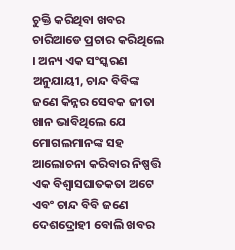ଚୁକ୍ତି କରିଥିବା ଖବର ଚାରିଆଡେ ପ୍ରଚାର କରିଥିଲେ । ଅନ୍ୟ ଏକ ସଂସ୍କରଣ ଅନୁଯାୟୀ, ଚାନ୍ଦ ବିବିଙ୍କ ଜଣେ କିନ୍ନର ସେବକ ଜୀତା ଖାନ ଭାବିଥିଲେ ଯେ ମୋଗଲମାନଙ୍କ ସହ ଆଲୋଚନା କରିବାର ନିଷ୍ପତ୍ତି ଏକ ବିଶ୍ୱାସଘାତକତା ଅଟେ ଏବଂ ଚାନ୍ଦ ବିବି ଜଣେ ଦେଶଦ୍ରୋହୀ ବୋଲି ଖବର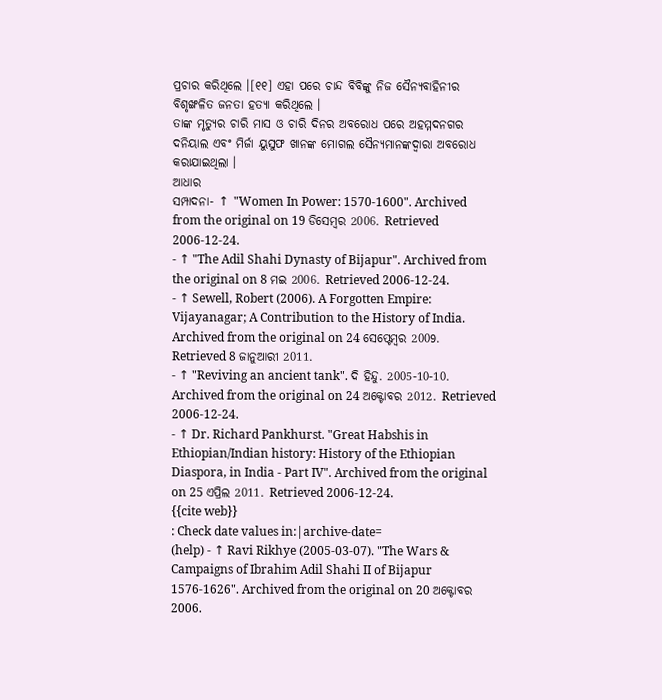ପ୍ରଚାର କରିଥିଲେ ।[୧୧] ଏହା ପରେ ଚାନ୍ଦ ବିବିଙ୍କୁ ନିଜ ସୈନ୍ୟବାହିନୀର ବିଶୃଙ୍ଖଳିତ ଜନତା ହତ୍ୟା କରିଥିଲେ ।
ତାଙ୍କ ମୃତ୍ୟୁର ଚାରି ମାସ ଓ ଚାରି ଦିନର ଅବରୋଧ ପରେ ଅହମ୍ମଦନଗର ଦନିୟାଲ ଏବଂ ମିର୍ଜା ୟୁସୁଫ ଖାନଙ୍କ ମୋଗଲ ସୈନ୍ୟମାନଙ୍କଦ୍ୱାରା ଅବରୋଧ କରାଯାଇଥିଲା ।
ଆଧାର
ସମ୍ପାଦନା- ↑ "Women In Power: 1570-1600". Archived from the original on 19 ଡିସେମ୍ବର 2006. Retrieved 2006-12-24.
- ↑ "The Adil Shahi Dynasty of Bijapur". Archived from the original on 8 ମଇ 2006. Retrieved 2006-12-24.
- ↑ Sewell, Robert (2006). A Forgotten Empire: Vijayanagar; A Contribution to the History of India. Archived from the original on 24 ସେପ୍ଟେମ୍ବର 2009. Retrieved 8 ଜାନୁଆରୀ 2011.
- ↑ "Reviving an ancient tank". ଦି ହିନ୍ଦୁ. 2005-10-10. Archived from the original on 24 ଅକ୍ଟୋବର 2012. Retrieved 2006-12-24.
- ↑ Dr. Richard Pankhurst. "Great Habshis in Ethiopian/Indian history: History of the Ethiopian Diaspora, in India - Part IV". Archived from the original on 25 ଏପ୍ରିଲ 2011. Retrieved 2006-12-24.
{{cite web}}
: Check date values in:|archive-date=
(help) - ↑ Ravi Rikhye (2005-03-07). "The Wars & Campaigns of Ibrahim Adil Shahi II of Bijapur 1576-1626". Archived from the original on 20 ଅକ୍ଟୋବର 2006.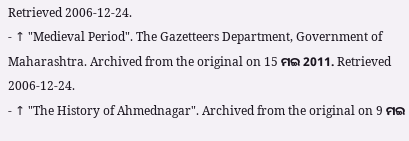Retrieved 2006-12-24.
- ↑ "Medieval Period". The Gazetteers Department, Government of Maharashtra. Archived from the original on 15 ମଇ 2011. Retrieved 2006-12-24.
- ↑ "The History of Ahmednagar". Archived from the original on 9 ମଇ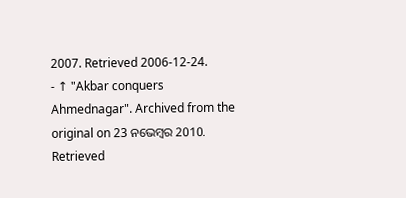2007. Retrieved 2006-12-24.
- ↑ "Akbar conquers Ahmednagar". Archived from the original on 23 ନଭେମ୍ବର 2010. Retrieved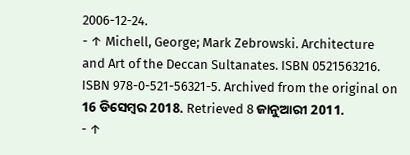2006-12-24.
- ↑ Michell, George; Mark Zebrowski. Architecture and Art of the Deccan Sultanates. ISBN 0521563216. ISBN 978-0-521-56321-5. Archived from the original on 16 ଡିସେମ୍ବର 2018. Retrieved 8 ଜାନୁଆରୀ 2011.
- ↑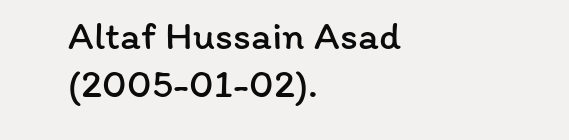Altaf Hussain Asad (2005-01-02).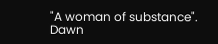"A woman of substance". Dawn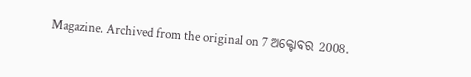Magazine. Archived from the original on 7 ଅକ୍ଟୋବର 2008.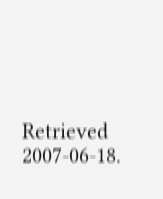Retrieved 2007-06-18.